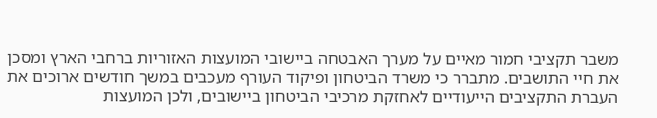משבר תקציבי חמור מאיים על מערך האבטחה ביישובי המועצות האזוריות ברחבי הארץ ומסכן את חיי התושבים. מתברר כי משרד הביטחון ופיקוד העורף מעכבים במשך חודשים ארוכים את העברת התקציבים הייעודיים לאחזקת מרכיבי הביטחון ביישובים, ולכן המועצות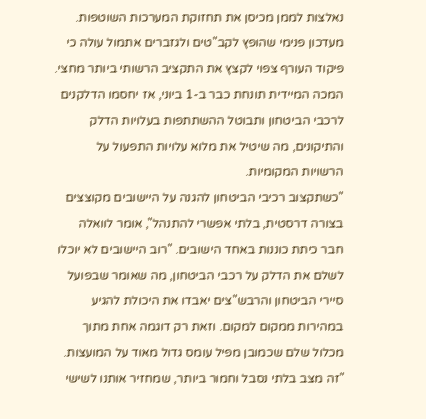נאלצות לממן מכיסן את תחזוקת המערכות השוטפות.
מעדכון פנימי שהופץ לקב"טים ולגזברים אתמול עולה כי פיקוד העורף צפוי לקצץ את התקציב הרשותי ביותר מחצי. המכה המיידית תונחת כבר ב-1 ביוני, אז יחסמו הדלקנים לרכבי הביטחון ותבוטל ההשתתפות בעלויות הדלק והתיקונים, מה שיטיל את מלוא עלויות התפעול על הרשויות המקומיות.
"כשתקצוב רכיבי הביטחון להגנה על היישובים מקוצצים בצורה דרסטית, בלתי אפשרי להתנהל", אומר לוואלה חבר כיתת כוננות באחד הישובים. "רוב היישובים לא יוכלו לשלם את הדלק על רכבי הביטחון, מה שאומר שבפועל סיירי הביטחון והרבש"צים יאבדו את היכולת להגיע במהירות ממקום למקום. וזאת רק דוגמה אחת מתוך מכלול שלם שכמובן מפיל עומס גדול מאוד על המועצות.
"זה מצב בלתי נסבל וחמור ביותר, שמחזיר אותנו לשישי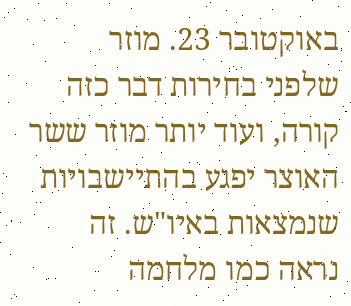באוקטובר 23. מוזר שלפני בחירות דבר כזה קורה, ועוד יותר מוזר ששר האוצר יפגע בהתיישבויות שנמצאות באיו"ש. זה נראה כמו מלחמה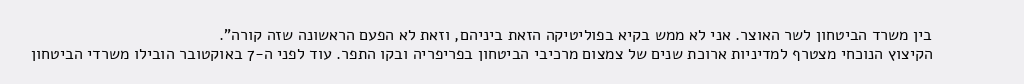בין משרד הביטחון לשר האוצר. אני לא ממש בקיא בפוליטיקה הזאת ביניהם, וזאת לא הפעם הראשונה שזה קורה".
הקיצוץ הנוכחי מצטרף למדיניות ארוכת שנים של צמצום מרכיבי הביטחון בפריפריה ובקו התפר. עוד לפני ה-7 באוקטובר הובילו משרדי הביטחון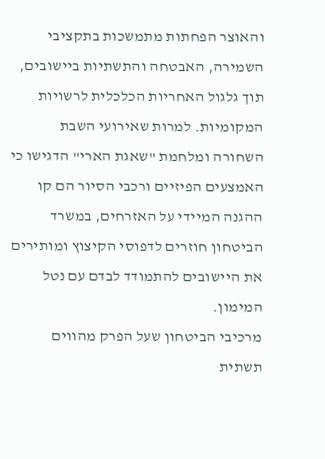והאוצר הפחתות מתמשכות בתקציבי השמירה, האבטחה והתשתיות ביישובים, תוך גלגול האחריות הכלכלית לרשויות המקומיות. למרות שאירועי השבת השחורה ומלחמת "שאגת הארי" הדגישו כי האמצעים הפיזיים ורכבי הסיור הם קו ההגנה המיידי על האזרחים, במשרד הביטחון חוזרים לדפוסי הקיצוץ ומותירים את היישובים להתמודד לבדם עם נטל המימון.
מרכיבי הביטחון שעל הפרק מהווים תשתית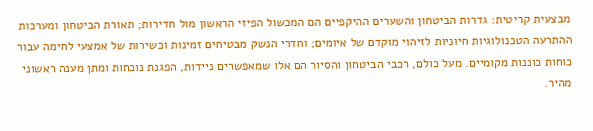מבצעית קריטית: גדרות הביטחון והשערים ההיקפיים הם המכשול הפיזי הראשון מול חדירות; תאורת הביטחון ומערכות ההתרעה הטכנולוגיות חיוניות לזיהוי מוקדם של איומים; וחדרי הנשק מבטיחים זמינות וכשירות של אמצעי לחימה עבור כוחות כוננות מקומיים. מעל כולם, רכבי הביטחון והסיור הם אלו שמאפשרים ניידות, הפגנת נוכחות ומתן מענה ראשוני מהיר.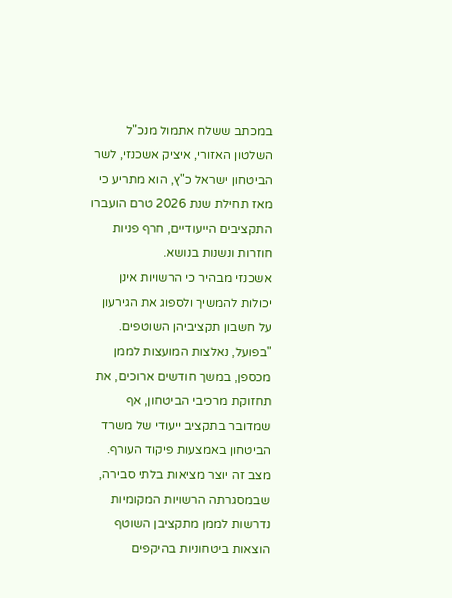במכתב ששלח אתמול מנכ"ל השלטון האזורי, איציק אשכנזי, לשר הביטחון ישראל כ"ץ, הוא מתריע כי מאז תחילת שנת 2026 טרם הועברו התקציבים הייעודיים, חרף פניות חוזרות ונשנות בנושא.
אשכנזי מבהיר כי הרשויות אינן יכולות להמשיך ולספוג את הגירעון על חשבון תקציביהן השוטפים. "בפועל, נאלצות המועצות לממן מכספן, במשך חודשים ארוכים, את תחזוקת מרכיבי הביטחון, אף שמדובר בתקציב ייעודי של משרד הביטחון באמצעות פיקוד העורף. מצב זה יוצר מציאות בלתי סבירה, שבמסגרתה הרשויות המקומיות נדרשות לממן מתקציבן השוטף הוצאות ביטחוניות בהיקפים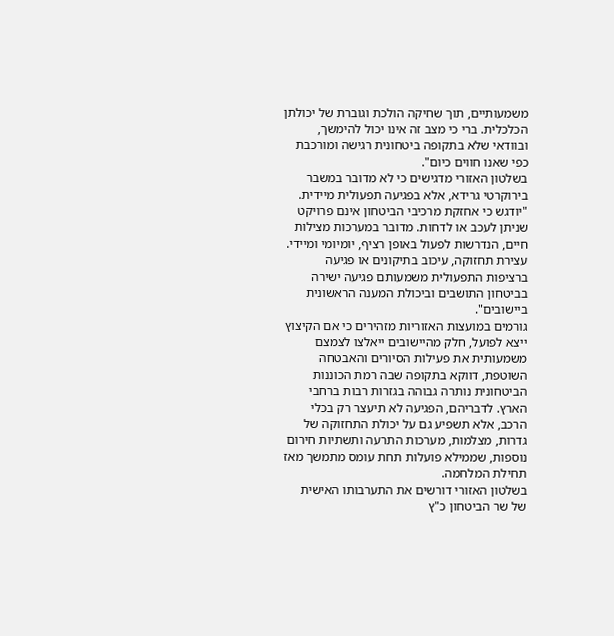משמעותיים, תוך שחיקה הולכת וגוברת של יכולתן הכלכלית. ברי כי מצב זה אינו יכול להימשך, ובוודאי שלא בתקופה ביטחונית רגישה ומורכבת כפי שאנו חווים כיום".
בשלטון האזורי מדגישים כי לא מדובר במשבר בירוקרטי גרידא, אלא בפגיעה תפעולית מיידית. "יודגש כי אחזקת מרכיבי הביטחון אינם פרויקט שניתן לעכב או לדחות. מדובר במערכות מצילות חיים, הנדרשות לפעול באופן רציף, יומיומי ומיידי. עצירת תחזוקה, עיכוב בתיקונים או פגיעה ברציפות התפעולית משמעותם פגיעה ישירה בביטחון התושבים וביכולת המענה הראשונית ביישובים".
גורמים במועצות האזוריות מזהירים כי אם הקיצוץ ייצא לפועל, חלק מהיישובים ייאלצו לצמצם משמעותית את פעילות הסיורים והאבטחה השוטפת, דווקא בתקופה שבה רמת הכוננות הביטחונית נותרה גבוהה בגזרות רבות ברחבי הארץ. לדבריהם, הפגיעה לא תיעצר רק בכלי הרכב, אלא תשפיע גם על יכולת התחזוקה של גדרות, מצלמות, מערכות התרעה ותשתיות חירום נוספות, שממילא פועלות תחת עומס מתמשך מאז תחילת המלחמה.
בשלטון האזורי דורשים את התערבותו האישית של שר הביטחון כ"ץ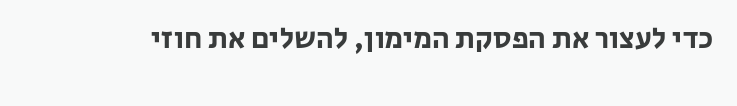כדי לעצור את הפסקת המימון, להשלים את חוזי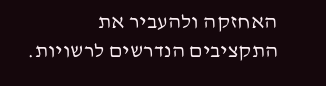האחזקה ולהעביר את התקציבים הנדרשים לרשויות.